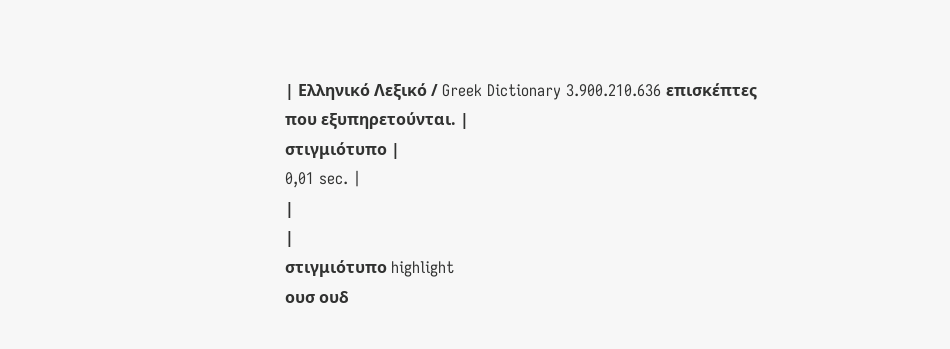| Ελληνικό Λεξικό / Greek Dictionary 3.900.210.636 επισκέπτες που εξυπηρετούνται. |
στιγμιότυπο |
0,01 sec. |
|
|
στιγμιότυπο highlight
ουσ ουδ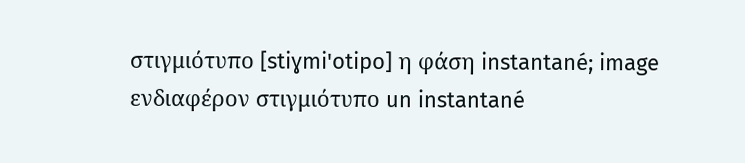στιγμιότυπο [stiɣmi'otipo] η φάση instantané; image ενδιαφέρον στιγμιότυπο un instantané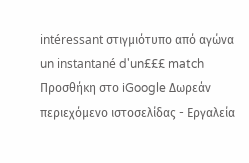intéressant στιγμιότυπο από αγώνα un instantané d'un£££ match Προσθήκη στο iGoogle Δωρεάν περιεχόμενο ιστοσελίδας - Εργαλεία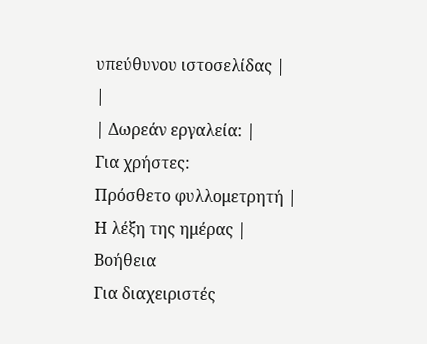υπεύθυνου ιστοσελίδας |
|
| Δωρεάν εργαλεία: |
Για χρήστες:
Πρόσθετο φυλλομετρητή |
Η λέξη της ημέρας |
Βοήθεια
Για διαχειριστές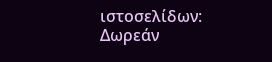ιστοσελίδων: Δωρεάν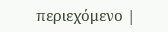περιεχόμενο |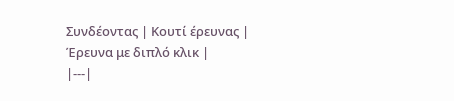Συνδέοντας | Κουτί έρευνας | Έρευνα με διπλό κλικ |
|---|